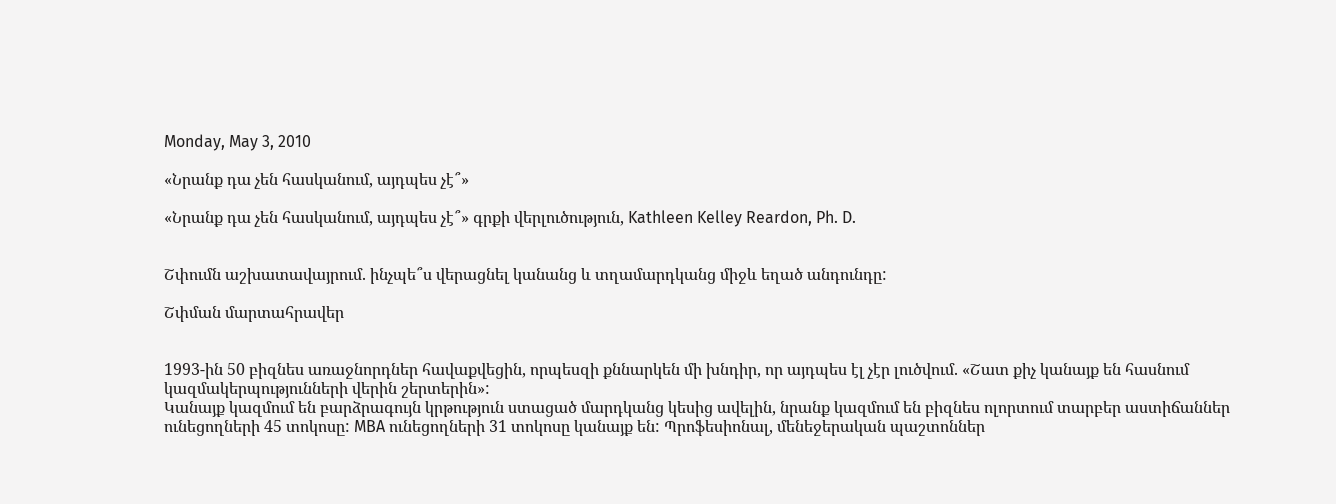Monday, May 3, 2010

«Նրանք դա չեն հասկանում, այդպես չէ՞»

«Նրանք դա չեն հասկանում, այդպես չէ՞» գրքի վերլուծություն, Kathleen Kelley Reardon, Ph. D.


Շփումն աշխատավայրում. ինչպե՞ս վերացնել կանանց և տղամարդկանց միջև եղած անդունդը:

Շփման մարտահրավեր


1993-ին 50 բիզնես առաջնորդներ հավաքվեցին, որպեսզի քննարկեն մի խնդիր, որ այդպես էլ չէր լուծվում. «Շատ քիչ կանայք են հասնում կազմակերպությունների վերին շերտերին»:
Կանայք կազմում են բարձրագույն կրթություն ստացած մարդկանց կեսից ավելին, նրանք կազմում են բիզնես ոլորտում տարբեր աստիճաններ ունեցողների 45 տոկոսը: MBA ունեցողների 31 տոկոսը կանայք են: Պրոֆեսիոնալ, մենեջերական պաշտոններ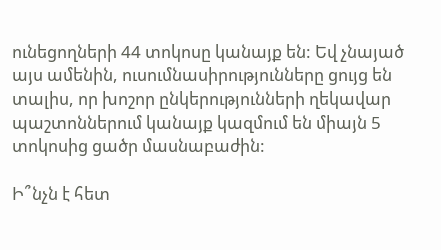ունեցողների 44 տոկոսը կանայք են: Եվ չնայած այս ամենին, ուսումնասիրությունները ցույց են տալիս, որ խոշոր ընկերությունների ղեկավար պաշտոններում կանայք կազմում են միայն 5 տոկոսից ցածր մասնաբաժին:

Ի՞նչն է հետ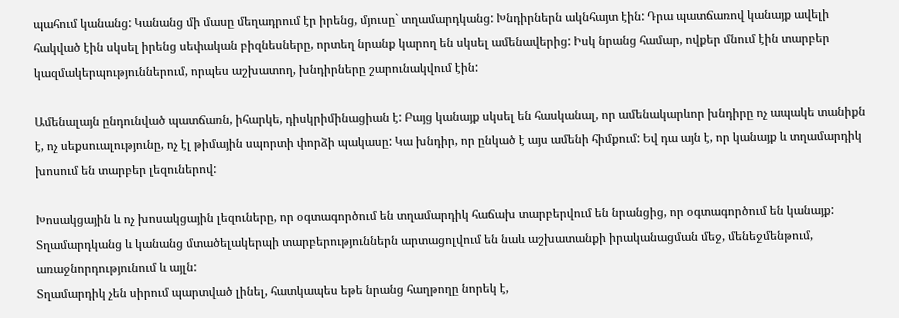պահում կանանց: Կանանց մի մասը մեղադրում էր իրենց, մյուսը` տղամարդկանց: Խնդիրներն ակնհայտ էին: Դրա պատճառով կանայք ավելի հակված էին սկսել իրենց սեփական բիզնեսները, որտեղ նրանք կարող են սկսել ամենավերից: Իսկ նրանց համար, ովքեր մնում էին տարբեր կազմակերպություններում, որպես աշխատող, խնդիրները շարունակվում էին:

Ամենալայն ընդունված պատճառն, իհարկե, դիսկրիմինացիան է: Բայց կանայք սկսել են հասկանալ, որ ամենակարևոր խնդիրը ոչ ապակե տանիքն է, ոչ սեքսուալությունը, ոչ էլ թիմային սպորտի փորձի պակասը: Կա խնդիր, որ ընկած է այս ամենի հիմքում: Եվ դա այն է, որ կանայք և տղամարդիկ խոսում են տարբեր լեզուներով:

Խոսակցային և ոչ խոսակցային լեզուները, որ օգտագործում են տղամարդիկ հաճախ տարբերվում են նրանցից, որ օգտագործում են կանայք:
Տղամարդկանց և կանանց մտածելակերպի տարբերություններն արտացոլվում են նաև աշխատանքի իրականացման մեջ, մենեջմենթում, առաջնորդությունում և այլն:
Տղամարդիկ չեն սիրում պարտված լինել, հատկապես եթե նրանց հաղթողը նորեկ է,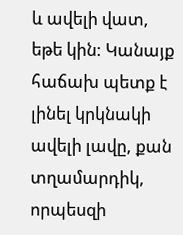և ավելի վատ, եթե կին: Կանայք հաճախ պետք է լինել կրկնակի ավելի լավը, քան տղամարդիկ, որպեսզի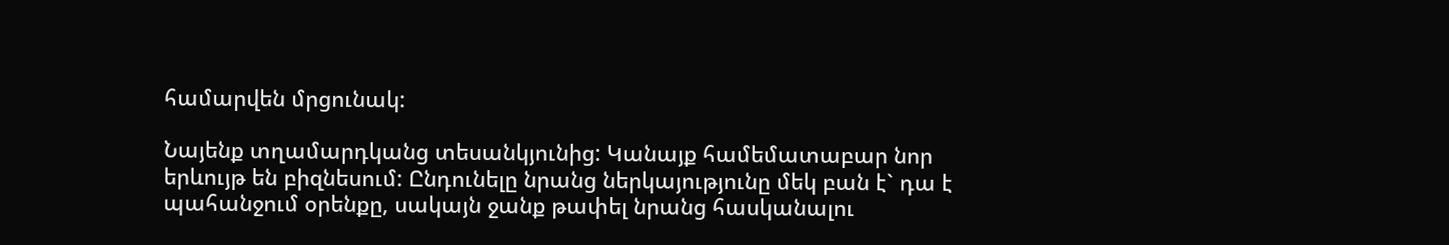համարվեն մրցունակ:

Նայենք տղամարդկանց տեսանկյունից: Կանայք համեմատաբար նոր երևույթ են բիզնեսում: Ընդունելը նրանց ներկայությունը մեկ բան է` դա է պահանջում օրենքը, սակայն ջանք թափել նրանց հասկանալու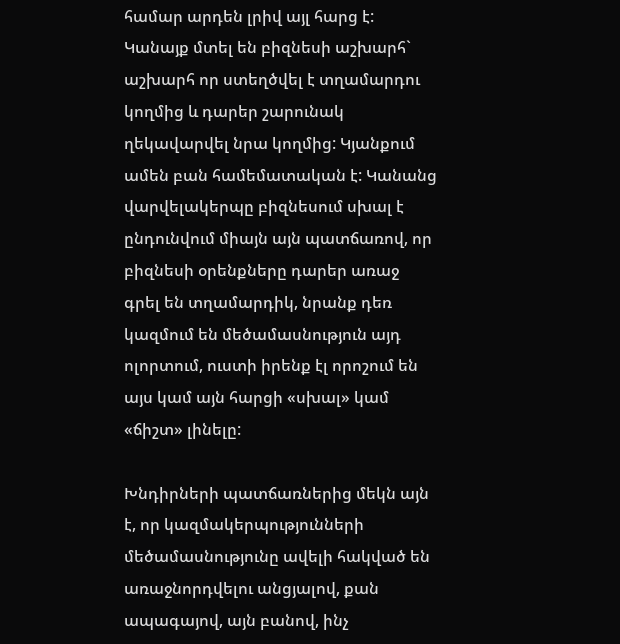համար արդեն լրիվ այլ հարց է: Կանայք մտել են բիզնեսի աշխարհ` աշխարհ որ ստեղծվել է տղամարդու կողմից և դարեր շարունակ ղեկավարվել նրա կողմից: Կյանքում ամեն բան համեմատական է: Կանանց վարվելակերպը բիզնեսում սխալ է ընդունվում միայն այն պատճառով, որ բիզնեսի օրենքները դարեր առաջ գրել են տղամարդիկ, նրանք դեռ կազմում են մեծամասնություն այդ ոլորտում, ուստի իրենք էլ որոշում են այս կամ այն հարցի «սխալ» կամ «ճիշտ» լինելը:

Խնդիրների պատճառներից մեկն այն է, որ կազմակերպությունների մեծամասնությունը ավելի հակված են առաջնորդվելու անցյալով, քան ապագայով, այն բանով, ինչ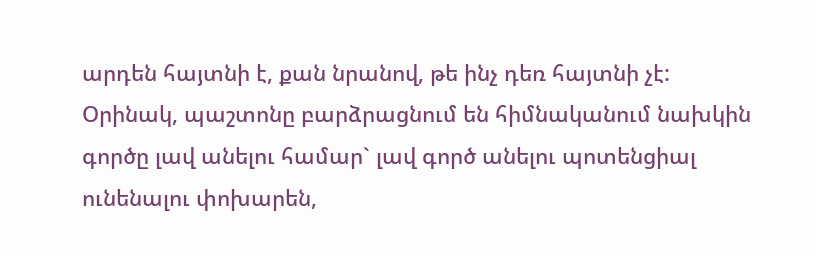արդեն հայտնի է, քան նրանով, թե ինչ դեռ հայտնի չէ: Օրինակ, պաշտոնը բարձրացնում են հիմնականում նախկին գործը լավ անելու համար` լավ գործ անելու պոտենցիալ ունենալու փոխարեն,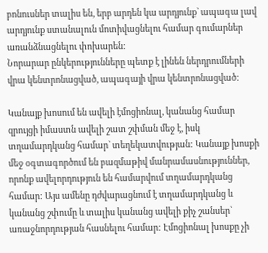բոնուսներ տալիս են, երբ արդեն կա արդյունք` ապագա լավ արդյունք ստանալուն մոտիվացնելու համար գումարներ առանձնացնելու փոխարեն:
Նորարար ընկերությունները պետք է լինեն ներդրումների վրա կենտրոնացված, ապագայի վրա կենտրոնացված:

Կանայք խոսում են ավելի էմոցիոնալ, կանանց համար զրույցի իմաստն ավելի շատ շփման մեջ է, իսկ տղամարդկանց համար` տեղեկատվության: Կանայք խոսքի մեջ օգտագործում են բազմաթիվ մանրամասնություններ, որոնք ավելորդություն են համարվում տղամարդկանց համար: Այս ամենը դժվարացնում է տղամարդկանց և կանանց շփումը և տալիս կանանց ավելի քիչ շանսեր` առաջնորդության հասնելու համար: Էմոցիոնալ խոսքը չի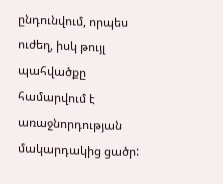ընդունվում, որպես ուժեղ, իսկ թույլ պահվածքը համարվում է առաջնորդության մակարդակից ցածր: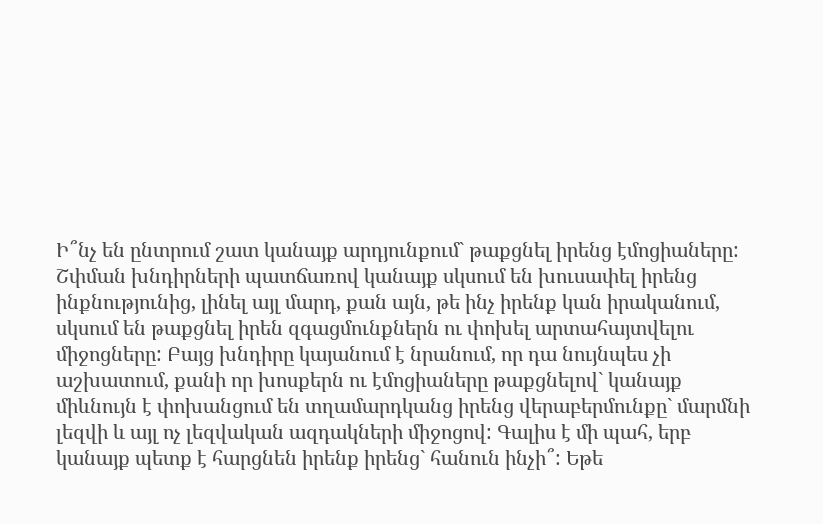Ի՞նչ են ընտրում շատ կանայք արդյունքում` թաքցնել իրենց էմոցիաները: Շփման խնդիրների պատճառով կանայք սկսում են խուսափել իրենց ինքնությունից, լինել այլ մարդ, քան այն, թե ինչ իրենք կան իրականում, սկսում են թաքցնել իրեն զգացմունքներն ու փոխել արտահայտվելու միջոցները: Բայց խնդիրը կայանում է նրանում, որ դա նույնպես չի աշխատում, քանի որ խոսքերն ու էմոցիաները թաքցնելով` կանայք միևնույն է փոխանցում են տղամարդկանց իրենց վերաբերմունքը` մարմնի լեզվի և այլ ոչ լեզվական ազդակների միջոցով: Գալիս է մի պահ, երբ կանայք պետք է հարցնեն իրենք իրենց` հանուն ինչի՞: Եթե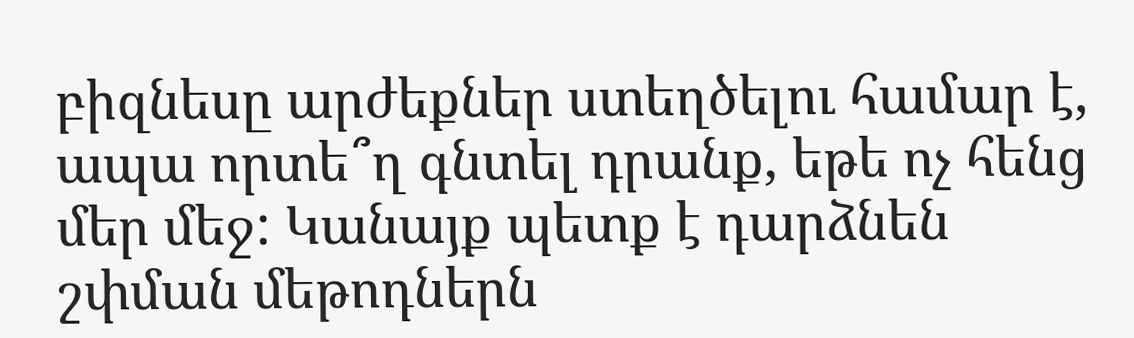բիզնեսը արժեքներ ստեղծելու համար է, ապա որտե՞ղ գնտել դրանք, եթե ոչ հենց մեր մեջ: Կանայք պետք է դարձնեն շփման մեթոդներն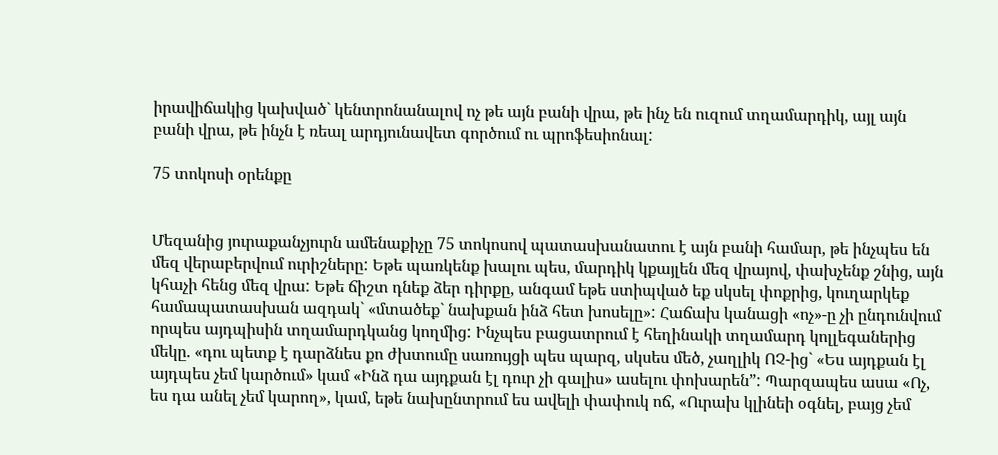իրավիճակից կախված` կենտրոնանալով ոչ թե այն բանի վրա, թե ինչ են ուզում տղամարդիկ, այլ այն բանի վրա, թե ինչն է ռեալ արդյունավետ գործում ու պրոֆեսիոնալ:

75 տոկոսի օրենքը


Մեզանից յուրաքանչյուրն ամենաքիչը 75 տոկոսով պատասխանատու է այն բանի համար, թե ինչպես են մեզ վերաբերվում ուրիշները: Եթե պառկենք խալու պես, մարդիկ կքայլեն մեզ վրայով, փախչենք շնից, այն կհաչի հենց մեզ վրա: Եթե ճիշտ դնեք ձեր դիրքը, անգամ եթե ստիպված եք սկսել փոքրից, կուղարկեք համապատասխան ազդակ` «մտածեք` նախքան ինձ հետ խոսելը»: Հաճախ կանացի «ոչ»-ը չի ընդունվում որպես այդպիսին տղամարդկանց կողմից: Ինչպես բացատրում է հեղինակի տղամարդ կոլլեգաներից մեկը. «դու պետք է դարձնես քո ժխտումը սառույցի պես պարզ, սկսես մեծ, չաղլիկ ՈՉ-ից` «Ես այդքան էլ այդպես չեմ կարծում» կամ «Ինձ դա այդքան էլ դուր չի գալիս» ասելու փոխարեն”: Պարզապես ասա «Ոչ, ես դա անել չեմ կարող», կամ, եթե նախընտրում ես ավելի փափուկ ոճ, «Ուրախ կլինեի օգնել, բայց չեմ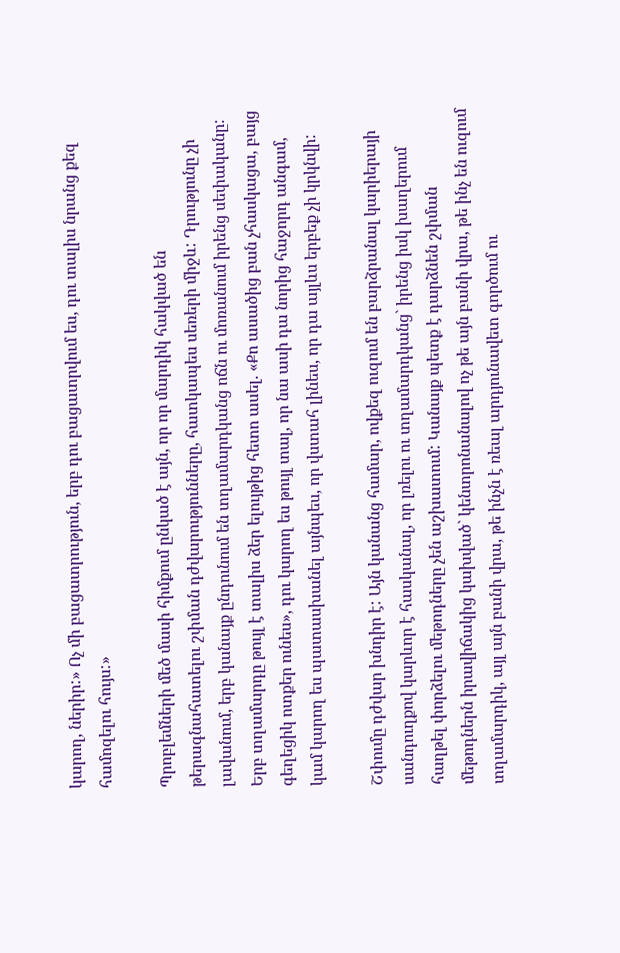կարող, ներիր:» Ոչ մի բացատրություն, երբ դու բացատրվում ես, դու տալիս նրանց քեզ համոզելու հույս:»

Պրոբլեմների մեծ մասի հիմքում ընկած է այն, որ որ մարդիկ հակված են թերագնահատելու շփման դժվարությունները, հատկապես սեռերի միջև: Դրությունը չի լավանում, երբ կանայք ընդունում են տղամարդկանց ոճն ու մոռանում իրենց սեփականը: Երբ տղամարդը թույլ է տալիս ձեր ելույթից հետո ասել. «Քո ասածից բան չհասկացա, բայց գեղեցիկ ոտքեր ունես», դու կարող ես թույլ տալ, որ նա ասի դա նորից հաջորդ անգամ, կամ կարող ես պատասխանել այնպես, որ վստահ լինես, որ դա այլևս երբեք չի կրկնվի:

Շփումը դժվար խնդիր է: Այն կանանց համար, ովքեզ ուզում են բարձրանալ կարիերայի սանդուղքով կարևոր է հասկանալ, որ լռելու ու տղամարդկանց` իրենց իսկ խաղերում հաղթել փորձելու մեթոդները չեն աշխատում: Կանայք պետք է դարձնեն շփման մեթոդներն իրավիճակից կախված` կենտրոնանալով ոչ թե այն բանի վրա, թե ինչ են ուզում տղամարդիկ, այլ այն բանի վրա, թե ինչն է ռեալ արդյունավետ գործում ու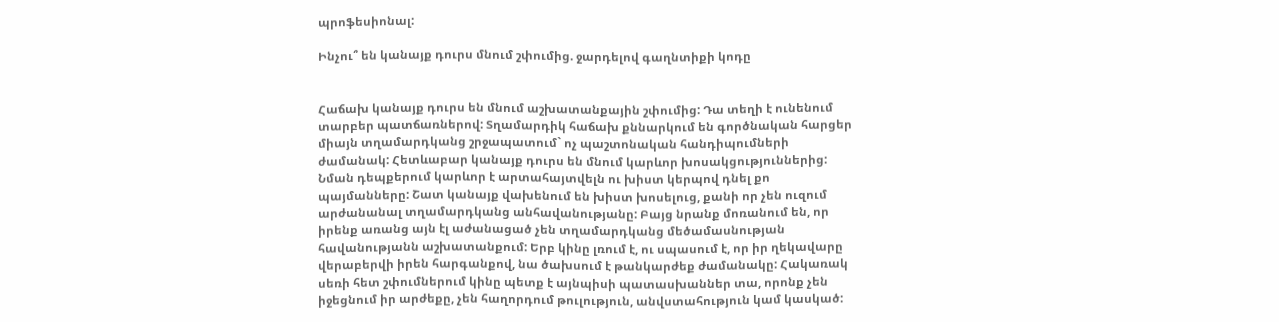պրոֆեսիոնալ:

Ինչու՞ են կանայք դուրս մնում շփումից. ջարդելով գաղնտիքի կոդը


Հաճախ կանայք դուրս են մնում աշխատանքային շփումից: Դա տեղի է ունենում տարբեր պատճառներով: Տղամարդիկ հաճախ քննարկում են գործնական հարցեր միայն տղամարդկանց շրջապատում` ոչ պաշտոնական հանդիպումների ժամանակ: Հետևաբար կանայք դուրս են մնում կարևոր խոսակցություններից: Նման դեպքերում կարևոր է արտահայտվելն ու խիստ կերպով դնել քո պայմանները: Շատ կանայք վախենում են խիստ խոսելուց, քանի որ չեն ուզում արժանանալ տղամարդկանց անհավանությանը: Բայց նրանք մոռանում են, որ իրենք առանց այն էլ աժանացած չեն տղամարդկանց մեծամասնության հավանությանն աշխատանքում: Երբ կինը լռում է, ու սպասում է, որ իր ղեկավարը վերաբերվի իրեն հարգանքով, նա ծախսում է թանկարժեք ժամանակը: Հակառակ սեռի հետ շփումներում կինը պետք է այնպիսի պատասխաններ տա, որոնք չեն իջեցնում իր արժեքը, չեն հաղորդում թուլություն, անվստահություն կամ կասկած: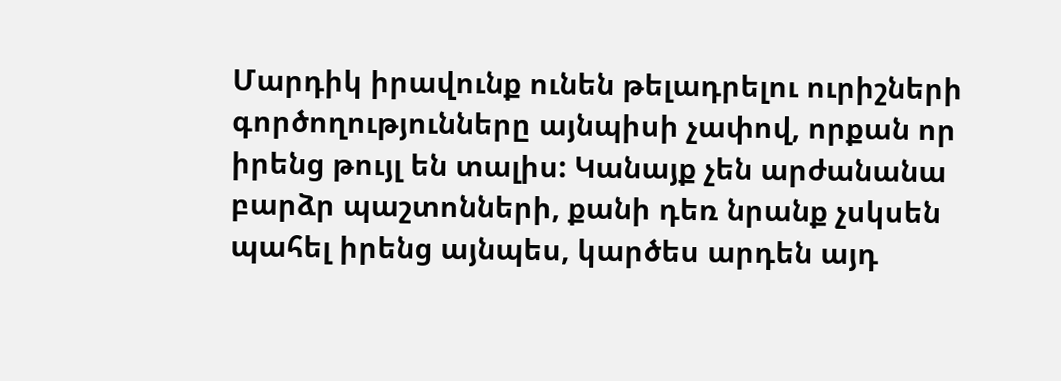Մարդիկ իրավունք ունեն թելադրելու ուրիշների գործողությունները այնպիսի չափով, որքան որ իրենց թույլ են տալիս: Կանայք չեն արժանանա բարձր պաշտոնների, քանի դեռ նրանք չսկսեն պահել իրենց այնպես, կարծես արդեն այդ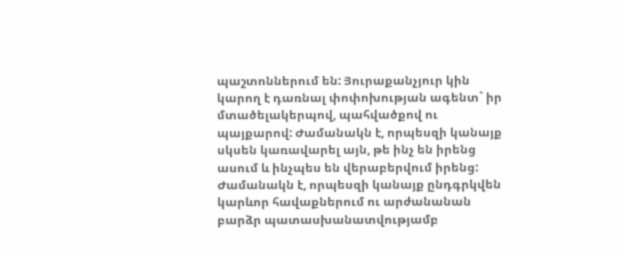պաշտոններում են: Յուրաքանչյուր կին կարող է դառնալ փոփոխության ագենտ` իր մտածելակերպով, պահվածքով ու պայքարով: Ժամանակն է, որպեսզի կանայք սկսեն կառավարել այն, թե ինչ են իրենց ասում և ինչպես են վերաբերվում իրենց: Ժամանակն է, որպեսզի կանայք ընդգրկվեն կարևոր հավաքներում ու արժանանան բարձր պատասխանատվությամբ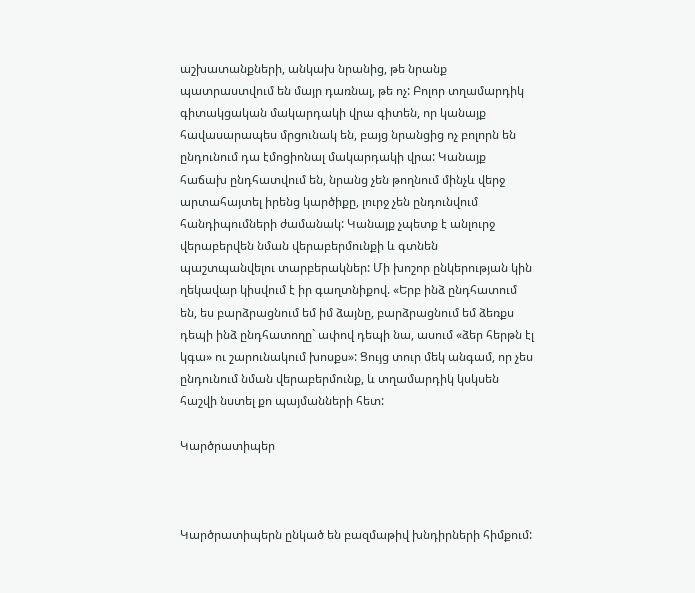աշխատանքների, անկախ նրանից, թե նրանք պատրաստվում են մայր դառնալ, թե ոչ: Բոլոր տղամարդիկ գիտակցական մակարդակի վրա գիտեն, որ կանայք հավասարապես մրցունակ են, բայց նրանցից ոչ բոլորն են ընդունում դա էմոցիոնալ մակարդակի վրա: Կանայք հաճախ ընդհատվում են, նրանց չեն թողնում մինչև վերջ արտահայտել իրենց կարծիքը, լուրջ չեն ընդունվում հանդիպումների ժամանակ: Կանայք չպետք է անլուրջ վերաբերվեն նման վերաբերմունքի և գտնեն պաշտպանվելու տարբերակներ: Մի խոշոր ընկերության կին ղեկավար կիսվում է իր գաղտնիքով. «Երբ ինձ ընդհատում են, ես բարձրացնում եմ իմ ձայնը, բարձրացնում եմ ձեռքս դեպի ինձ ընդհատողը` ափով դեպի նա, ասում «ձեր հերթն էլ կգա» ու շարունակում խոսքս»: Ցույց տուր մեկ անգամ, որ չես ընդունում նման վերաբերմունք, և տղամարդիկ կսկսեն հաշվի նստել քո պայմանների հետ:

Կարծրատիպեր



Կարծրատիպերն ընկած են բազմաթիվ խնդիրների հիմքում: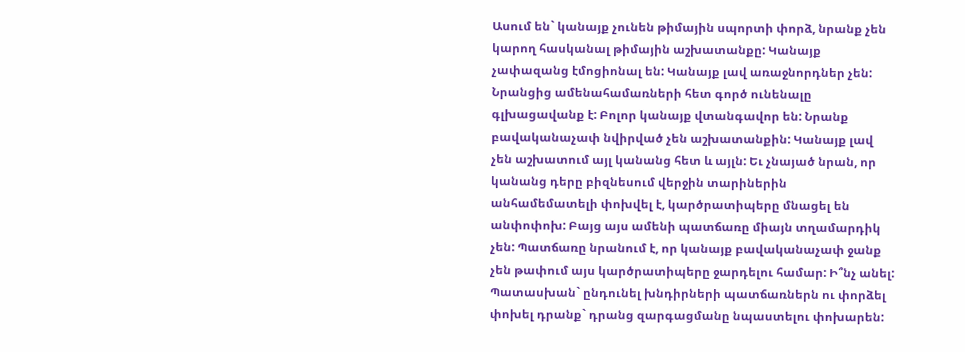Ասում են` կանայք չունեն թիմային սպորտի փորձ, նրանք չեն կարող հասկանալ թիմային աշխատանքը: Կանայք չափազանց էմոցիոնալ են: Կանայք լավ առաջնորդներ չեն: Նրանցից ամենահամառների հետ գործ ունենալը գլխացավանք է: Բոլոր կանայք վտանգավոր են: Նրանք բավականաչափ նվիրված չեն աշխատանքին: Կանայք լավ չեն աշխատում այլ կանանց հետ և այլն: Եւ չնայած նրան, որ կանանց դերը բիզնեսում վերջին տարիներին անհամեմատելի փոխվել է, կարծրատիպերը մնացել են անփոփոխ: Բայց այս ամենի պատճառը միայն տղամարդիկ չեն: Պատճառը նրանում է, որ կանայք բավականաչափ ջանք չեն թափում այս կարծրատիպերը ջարդելու համար: Ի՞նչ անել: Պատասխան` ընդունել խնդիրների պատճառներն ու փորձել փոխել դրանք` դրանց զարգացմանը նպաստելու փոխարեն: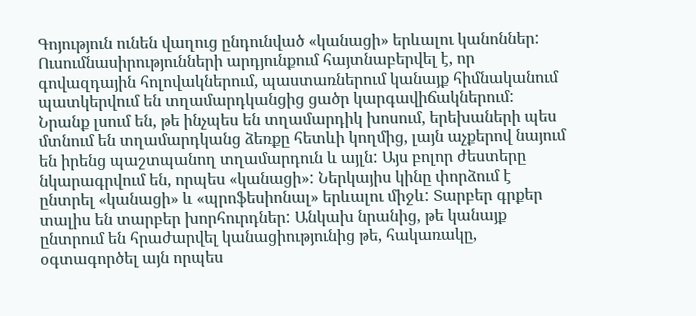Գոյություն ունեն վաղուց ընդունված «կանացի» երևալու կանոններ: Ուսումնասիրությունների արդյունքում հայտնաբերվել է, որ գովազդային հոլովակներում, պաստառներում կանայք հիմնականում պատկերվում են տղամարդկանցից ցածր կարգավիճակներում: Նրանք լսում են, թե ինչպես են տղամարդիկ խոսում, երեխաների պես մտնում են տղամարդկանց ձեռքը հետևի կողմից, լայն աչքերով նայում են իրենց պաշտպանող տղամարդուն և այլն: Այս բոլոր ժեստերը նկարագրվում են, որպես «կանացի»: Ներկայիս կինը փորձում է ընտրել «կանացի» և «պրոֆեսիոնալ» երևալու միջև: Տարբեր գրքեր տալիս են տարբեր խորհուրդներ: Անկախ նրանից, թե կանայք ընտրում են հրաժարվել կանացիությունից թե, հակառակը, օգտագործել այն որպես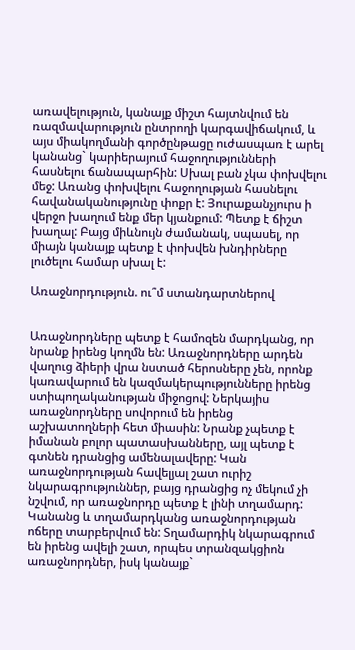առավելություն, կանայք միշտ հայտնվում են ռազմավարություն ընտրողի կարգավիճակում, և այս միակողմանի գործընթացը ուժասպառ է արել կանանց` կարիերայում հաջողությունների հասնելու ճանապարհին: Սխալ բան չկա փոխվելու մեջ: Առանց փոխվելու հաջողության հասնելու հավանականությունը փոքր է: Յուրաքանչյուրս ի վերջո խաղում ենք մեր կյանքում: Պետք է ճիշտ խաղալ: Բայց միևնույն ժամանակ, սպասել, որ միայն կանայք պետք է փոխվեն խնդիրները լուծելու համար սխալ է:

Առաջնորդություն. ու՞մ ստանդարտներով


Առաջնորդները պետք է համոզեն մարդկանց, որ նրանք իրենց կողմն են: Առաջնորդները արդեն վաղուց ձիերի վրա նստած հերոսները չեն, որոնք կառավարում են կազմակերպությունները իրենց ստիպողականության միջոցով: Ներկայիս առաջնորդները սովորում են իրենց աշխատողների հետ միասին: Նրանք չպետք է իմանան բոլոր պատասխանները, այլ պետք է գտնեն դրանցից ամենալավերը: Կան առաջնորդության հավելյալ շատ ուրիշ նկարագրություններ, բայց դրանցից ոչ մեկում չի նշվում, որ առաջնորդը պետք է լինի տղամարդ: Կանանց և տղամարդկանց առաջնորդության ոճերը տարբերվում են: Տղամարդիկ նկարագրում են իրենց ավելի շատ, որպես տրանզակցիոն առաջնորդներ, իսկ կանայք`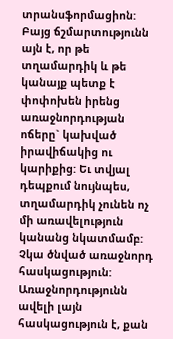տրանսֆորմացիոն: Բայց ճշմարտությունն այն է, որ թե տղամարդիկ և թե կանայք պետք է փոփոխեն իրենց առաջնորդության ոճերը` կախված իրավիճակից ու կարիքից: Եւ տվյալ դեպքում նույնպես, տղամարդիկ չունեն ոչ մի առավելություն կանանց նկատմամբ: Չկա ծնված առաջնորդ հասկացություն: Առաջնորդությունն ավելի լայն հասկացություն է, քան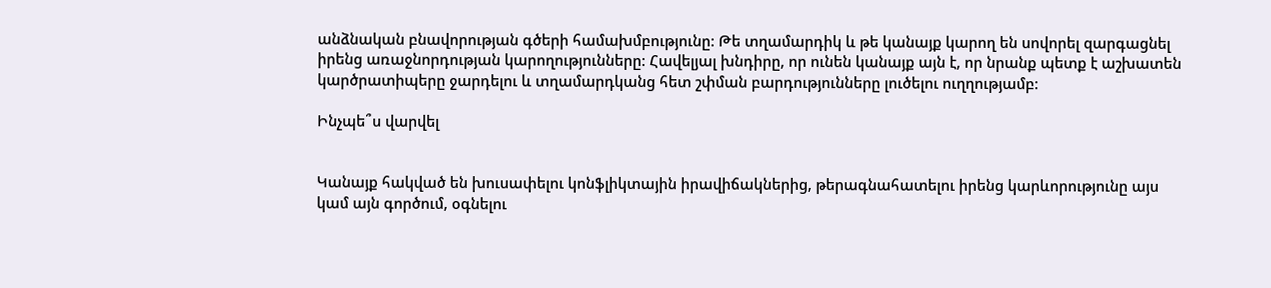անձնական բնավորության գծերի համախմբությունը: Թե տղամարդիկ և թե կանայք կարող են սովորել զարգացնել իրենց առաջնորդության կարողությունները: Հավելյալ խնդիրը, որ ունեն կանայք այն է, որ նրանք պետք է աշխատեն կարծրատիպերը ջարդելու և տղամարդկանց հետ շփման բարդությունները լուծելու ուղղությամբ:

Ինչպե՞ս վարվել


Կանայք հակված են խուսափելու կոնֆլիկտային իրավիճակներից, թերագնահատելու իրենց կարևորությունը այս կամ այն գործում, օգնելու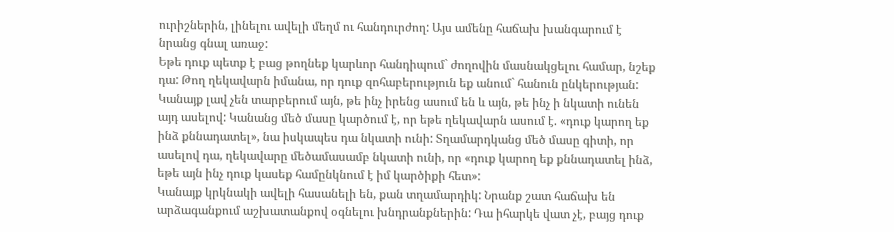ուրիշներին, լինելու ավելի մեղմ ու հանդուրժող: Այս ամենը հաճախ խանգարում է նրանց գնալ առաջ:
Եթե դուք պետք է բաց թողնեք կարևոր հանդիպում` ժողովին մասնակցելու համար, նշեք դա: Թող ղեկավարն իմանա, որ դուք զոհաբերություն եք անում` հանուն ընկերության:
Կանայք լավ չեն տարբերում այն, թե ինչ իրենց ասում են և այն, թե ինչ ի նկատի ունեն այդ ասելով: Կանանց մեծ մասը կարծում է, որ եթե ղեկավարն ասում է. «դուք կարող եք ինձ քննադատել», նա իսկապես դա նկատի ունի: Տղամարդկանց մեծ մասը գիտի, որ ասելով դա, ղեկավարը մեծամասամբ նկատի ունի, որ «դուք կարող եք քննադատել ինձ, եթե այն ինչ դուք կասեք համընկնում է իմ կարծիքի հետ»:
Կանայք կրկնակի ավելի հասանելի են, քան տղամարդիկ: Նրանք շատ հաճախ են արձագանքում աշխատանքով օգնելու խնդրանքներին: Դա իհարկե վատ չէ, բայց դուք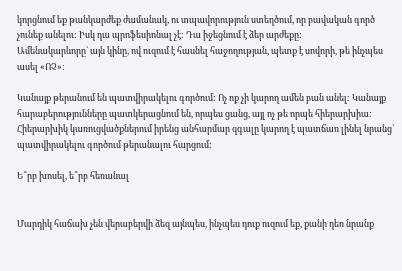կորցնում եք թանկարժեք ժամանակ, ու տպավորություն ստեղծում, որ բավական գործ չունեք անելու: Իսկ դա պրոֆեսիոնալ չէ: Դա իջեցնում է ձեր արժեքը:
Ամենակարևորը` այն կինը, ով ուզում է հասնել հաջողության, պետք է սովորի, թե ինչպես ասել «ՈՉ»:

Կանայք թերանում են պատվիրակելու գործում: Ոչ ոք չի կարող ամեն բան անել: Կանայք հարաբերությունները պատկերացնում են, որպես ցանց, այլ ոչ թե որպե հիերարխիա: Հիերարխիկ կառուցվածքներում իրենց անհարմար զգալը կարող է պատճառ լինել նրանց` պատվիրակելու գործում թերանալու հարցում:

Ե՞րբ խոսել, ե՞րբ հեռանալ


Մարդիկ հաճախ չեն վերաբերվի ձեզ այնպես, ինչպես դուք ուզում եք, քանի դեռ նրանք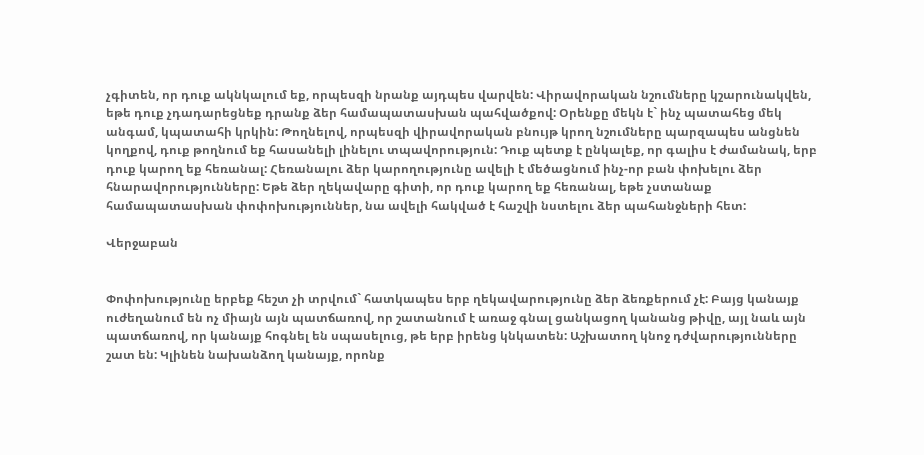չգիտեն, որ դուք ակնկալում եք, որպեսզի նրանք այդպես վարվեն: Վիրավորական նշումները կշարունակվեն, եթե դուք չդադարեցնեք դրանք ձեր համապատասխան պահվածքով: Օրենքը մեկն է` ինչ պատահեց մեկ անգամ, կպատահի կրկին: Թողնելով, որպեսզի վիրավորական բնույթ կրող նշումները պարզապես անցնեն կողքով, դուք թողնում եք հասանելի լինելու տպավորություն: Դուք պետք է ընկալեք, որ գալիս է ժամանակ, երբ դուք կարող եք հեռանալ: Հեռանալու ձեր կարողությունը ավելի է մեծացնում ինչ-որ բան փոխելու ձեր հնարավորությունները: Եթե ձեր ղեկավարը գիտի, որ դուք կարող եք հեռանալ, եթե չստանաք համապատասխան փոփոխություններ, նա ավելի հակված է հաշվի նստելու ձեր պահանջների հետ:

Վերջաբան


Փոփոխությունը երբեք հեշտ չի տրվում` հատկապես երբ ղեկավարությունը ձեր ձեռքերում չէ: Բայց կանայք ուժեղանում են ոչ միայն այն պատճառով, որ շատանում է առաջ գնալ ցանկացող կանանց թիվը, այլ նաև այն պատճառով, որ կանայք հոգնել են սպասելուց, թե երբ իրենց կնկատեն: Աշխատող կնոջ դժվարությունները շատ են: Կլինեն նախանձող կանայք, որոնք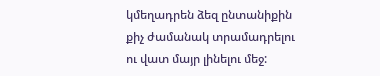կմեղադրեն ձեզ ընտանիքին քիչ ժամանակ տրամադրելու ու վատ մայր լինելու մեջ: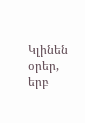Կլինեն օրեր, երբ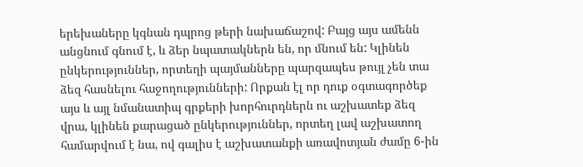երեխաները կգնան դպրոց թերի նախաճաշով: Բայց այս ամենն անցնում գնում է, և ձեր նպատակներն են, որ մնում են: Կլինեն ընկերություններ, որտեղի պայմանները պարզապես թույլ չեն տա ձեզ հասնելու հաջողությունների: Որքան էլ որ դուք օգտագործեք այս և այլ նմանատիպ գրքերի խորհուրդներն ու աշխատեք ձեզ վրա, կլինեն քարացած ընկերություններ, որտեղ լավ աշխատող համարվում է նա, ով գալիս է աշխատանքի առավոտյան ժամը 6-ին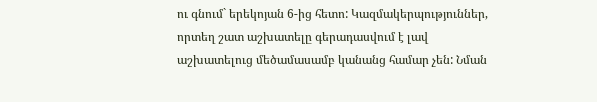ու գնում` երեկոյան 6-ից հետո: Կազմակերպություններ, որտեղ շատ աշխատելը գերադասվում է լավ աշխատելուց մեծամասամբ կանանց համար չեն: Նման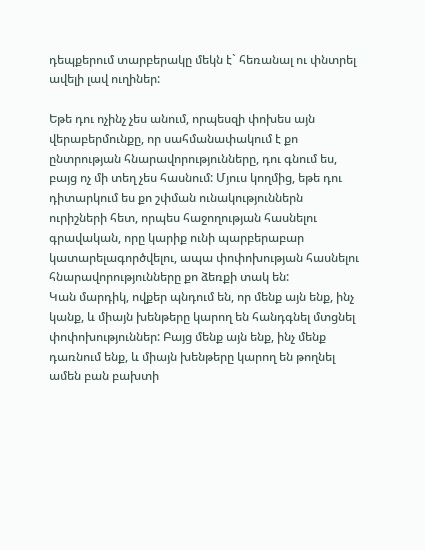դեպքերում տարբերակը մեկն է` հեռանալ ու փնտրել ավելի լավ ուղիներ:

Եթե դու ոչինչ չես անում, որպեսզի փոխես այն վերաբերմունքը, որ սահմանափակում է քո ընտրության հնարավորությունները, դու գնում ես, բայց ոչ մի տեղ չես հասնում: Մյուս կողմից, եթե դու դիտարկում ես քո շփման ունակություններն ուրիշների հետ, որպես հաջողության հասնելու գրավական, որը կարիք ունի պարբերաբար կատարելագործվելու, ապա փոփոխության հասնելու հնարավորությունները քո ձեռքի տակ են:
Կան մարդիկ, ովքեր պնդում են, որ մենք այն ենք, ինչ կանք, և միայն խենթերը կարող են հանդգնել մտցնել փոփոխություններ: Բայց մենք այն ենք, ինչ մենք դառնում ենք, և միայն խենթերը կարող են թողնել ամեն բան բախտի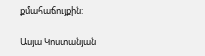քմահաճույքին:

Ասյա Կոստանյան